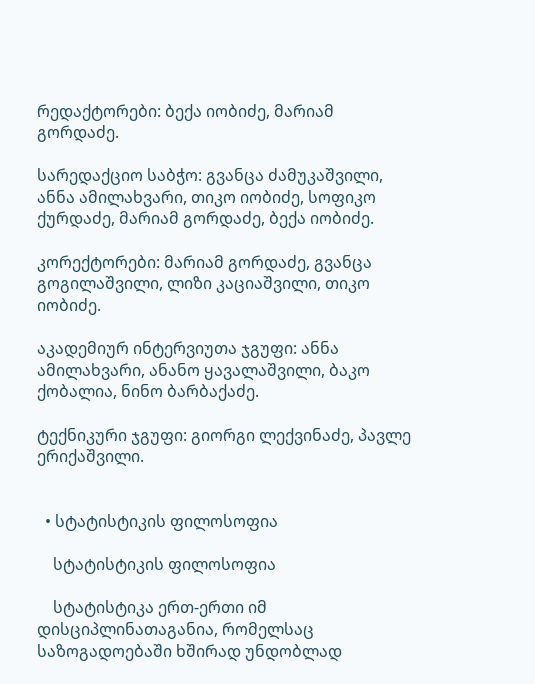რედაქტორები: ბექა იობიძე, მარიამ გორდაძე.

სარედაქციო საბჭო: გვანცა ძამუკაშვილი, ანნა ამილახვარი, თიკო იობიძე, სოფიკო ქურდაძე, მარიამ გორდაძე, ბექა იობიძე.

კორექტორები: მარიამ გორდაძე, გვანცა გოგილაშვილი, ლიზი კაციაშვილი, თიკო იობიძე.

აკადემიურ ინტერვიუთა ჯგუფი: ანნა ამილახვარი, ანანო ყავალაშვილი, ბაკო ქობალია, ნინო ბარბაქაძე.

ტექნიკური ჯგუფი: გიორგი ლექვინაძე, პავლე ერიქაშვილი.


  • სტატისტიკის ფილოსოფია

    სტატისტიკის ფილოსოფია

    სტატისტიკა ერთ-ერთი იმ დისციპლინათაგანია, რომელსაც საზოგადოებაში ხშირად უნდობლად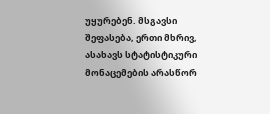უყურებენ. მსგავსი შეფასება, ერთი მხრივ, ასახავს სტატისტიკური მონაცემების არასწორ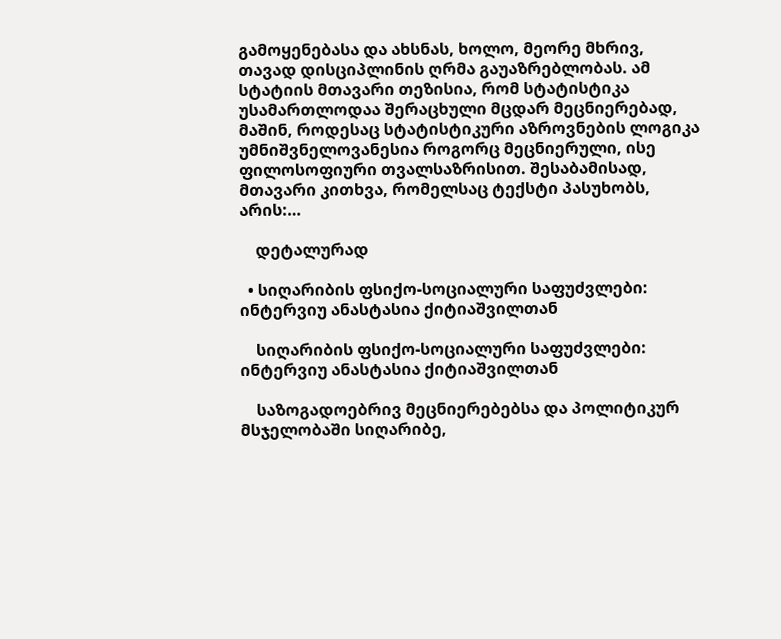გამოყენებასა და ახსნას, ხოლო, მეორე მხრივ, თავად დისციპლინის ღრმა გაუაზრებლობას. ამ სტატიის მთავარი თეზისია, რომ სტატისტიკა უსამართლოდაა შერაცხული მცდარ მეცნიერებად, მაშინ, როდესაც სტატისტიკური აზროვნების ლოგიკა უმნიშვნელოვანესია როგორც მეცნიერული, ისე ფილოსოფიური თვალსაზრისით. შესაბამისად, მთავარი კითხვა, რომელსაც ტექსტი პასუხობს, არის:…

    დეტალურად

  • სიღარიბის ფსიქო-სოციალური საფუძვლები: ინტერვიუ ანასტასია ქიტიაშვილთან

    სიღარიბის ფსიქო-სოციალური საფუძვლები: ინტერვიუ ანასტასია ქიტიაშვილთან

    საზოგადოებრივ მეცნიერებებსა და პოლიტიკურ მსჯელობაში სიღარიბე,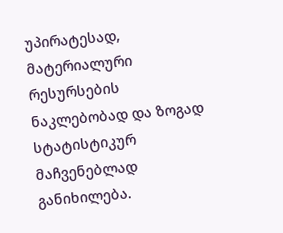უპირატესად, მატერიალური რესურსების ნაკლებობად და ზოგად სტატისტიკურ მაჩვენებლად განიხილება.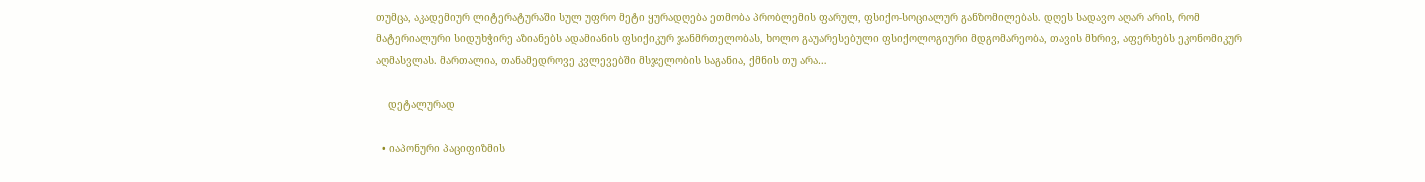თუმცა, აკადემიურ ლიტერატურაში სულ უფრო მეტი ყურადღება ეთმობა პრობლემის ფარულ, ფსიქო-სოციალურ განზომილებას. დღეს სადავო აღარ არის, რომ მატერიალური სიდუხჭირე აზიანებს ადამიანის ფსიქიკურ ჯანმრთელობას, ხოლო გაუარესებული ფსიქოლოგიური მდგომარეობა, თავის მხრივ, აფერხებს ეკონომიკურ აღმასვლას. მართალია, თანამედროვე კვლევებში მსჯელობის საგანია, ქმნის თუ არა…

    დეტალურად

  • იაპონური პაციფიზმის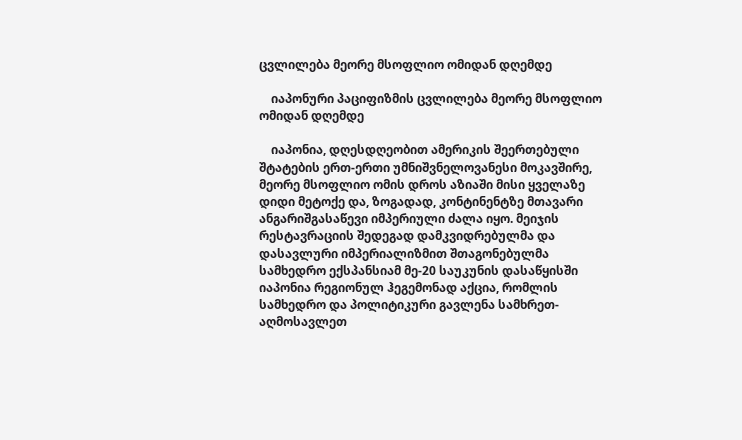ცვლილება მეორე მსოფლიო ომიდან დღემდე

    იაპონური პაციფიზმის ცვლილება მეორე მსოფლიო ომიდან დღემდე

    იაპონია, დღესდღეობით ამერიკის შეერთებული შტატების ერთ-ერთი უმნიშვნელოვანესი მოკავშირე, მეორე მსოფლიო ომის დროს აზიაში მისი ყველაზე დიდი მეტოქე და, ზოგადად, კონტინენტზე მთავარი ანგარიშგასაწევი იმპერიული ძალა იყო. მეიჯის რესტავრაციის შედეგად დამკვიდრებულმა და დასავლური იმპერიალიზმით შთაგონებულმა სამხედრო ექსპანსიამ მე-20 საუკუნის დასაწყისში იაპონია რეგიონულ ჰეგემონად აქცია, რომლის სამხედრო და პოლიტიკური გავლენა სამხრეთ-აღმოსავლეთ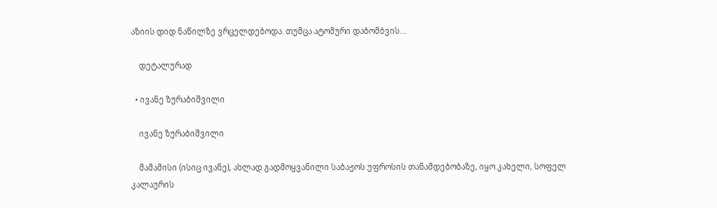აზიის დიდ ნაწილზე ვრცელდებოდა. თუმცა ატომური დაბომბვის…

    დეტალურად

  • ივანე ზურაბიშვილი

    ივანე ზურაბიშვილი

    მამამისი (ისიც ივანე), ახლად გადმოყვანილი საბაჟოს უფროსის თანამდებობაზე, იყო კახელი, სოფელ კალაურის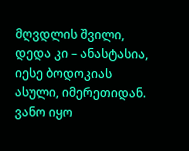მღვდლის შვილი, დედა კი – ანასტასია, იესე ბოდოკიას ასული, იმერეთიდან. ვანო იყო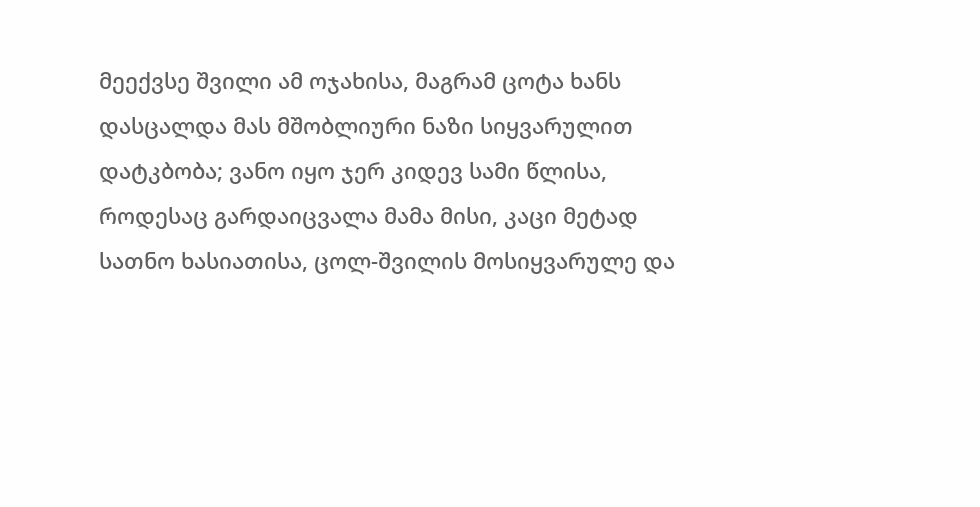მეექვსე შვილი ამ ოჯახისა, მაგრამ ცოტა ხანს დასცალდა მას მშობლიური ნაზი სიყვარულით დატკბობა; ვანო იყო ჯერ კიდევ სამი წლისა, როდესაც გარდაიცვალა მამა მისი, კაცი მეტად სათნო ხასიათისა, ცოლ-შვილის მოსიყვარულე და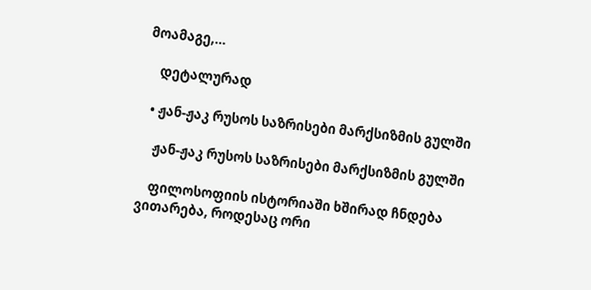მოამაგე,…

    დეტალურად

  • ჟან-ჟაკ რუსოს საზრისები მარქსიზმის გულში

    ჟან-ჟაკ რუსოს საზრისები მარქსიზმის გულში

    ფილოსოფიის ისტორიაში ხშირად ჩნდება ვითარება, როდესაც ორი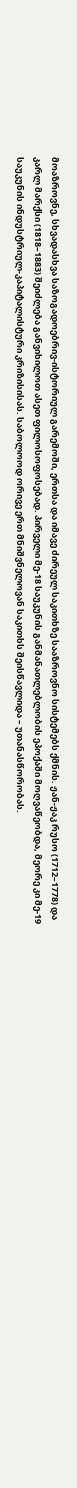მოაზროვნე, სხვადასხვა საზოგადოებრივ-ისტორიულ გარემოში, ერთსა და იმავე ძირეულ საკითხზე სააზროვნო სისტემებს ქმნის. ჟან-ჟაკ რუსო (1712–1778) და კარლ მარქსი (1818–1883) შეიძლება განვიხილოთ ასეთ ფილოსოფოსებად. პირველი მე-18 საუკუნის განმანათლებლობის ეპოქაში მოღვაწეობდა, მეორე კი მე-19 საუკუნის ინდუსტრიულ-კაპიტალისტური კრიზისისას. საბოლოოდ ორივე ერთ მნიშვნელოვან საკითხს შეისწავლიდა – უთანასწორობას.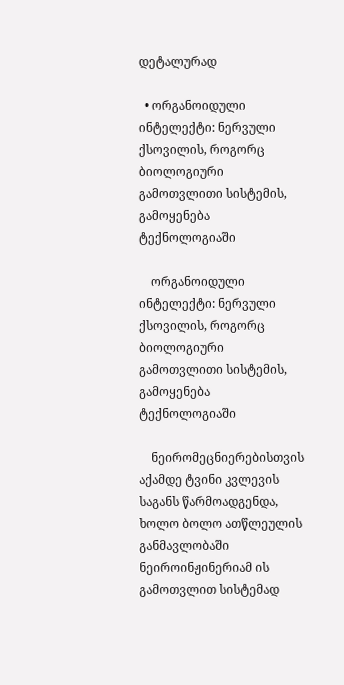დეტალურად

  • ორგანოიდული ინტელექტი: ნერვული ქსოვილის, როგორც ბიოლოგიური გამოთვლითი სისტემის, გამოყენება ტექნოლოგიაში

    ორგანოიდული ინტელექტი: ნერვული ქსოვილის, როგორც ბიოლოგიური გამოთვლითი სისტემის, გამოყენება ტექნოლოგიაში

    ნეირომეცნიერებისთვის აქამდე ტვინი კვლევის საგანს წარმოადგენდა, ხოლო ბოლო ათწლეულის განმავლობაში ნეიროინჟინერიამ ის გამოთვლით სისტემად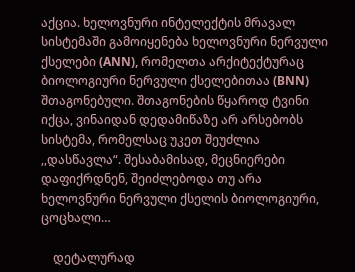აქცია. ხელოვნური ინტელექტის მრავალ სისტემაში გამოიყენება ხელოვნური ნერვული ქსელები (ANN), რომელთა არქიტექტურაც ბიოლოგიური ნერვული ქსელებითაა (BNN) შთაგონებული. შთაგონების წყაროდ ტვინი იქცა, ვინაიდან დედამიწაზე არ არსებობს სისტემა, რომელსაც უკეთ შეუძლია ,,დასწავლა“. შესაბამისად, მეცნიერები დაფიქრდნენ, შეიძლებოდა თუ არა ხელოვნური ნერვული ქსელის ბიოლოგიური, ცოცხალი…

    დეტალურად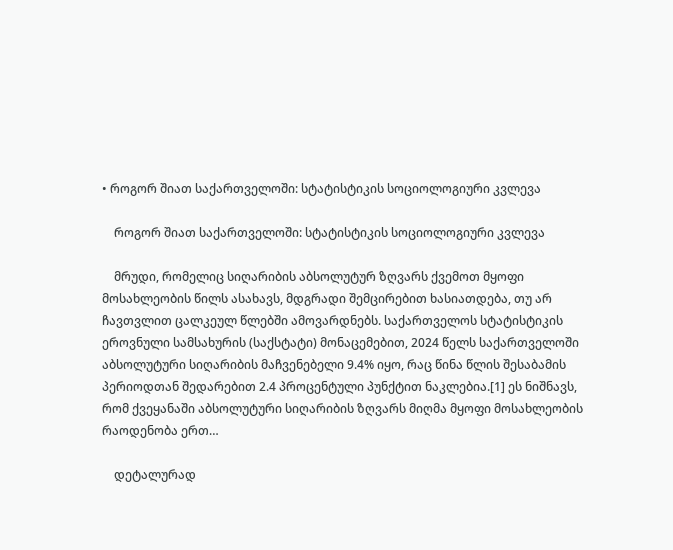• როგორ შიათ საქართველოში: სტატისტიკის სოციოლოგიური კვლევა

    როგორ შიათ საქართველოში: სტატისტიკის სოციოლოგიური კვლევა

    მრუდი, რომელიც სიღარიბის აბსოლუტურ ზღვარს ქვემოთ მყოფი მოსახლეობის წილს ასახავს, მდგრადი შემცირებით ხასიათდება, თუ არ ჩავთვლით ცალკეულ წლებში ამოვარდნებს. საქართველოს სტატისტიკის ეროვნული სამსახურის (საქსტატი) მონაცემებით, 2024 წელს საქართველოში აბსოლუტური სიღარიბის მაჩვენებელი 9.4% იყო, რაც წინა წლის შესაბამის პერიოდთან შედარებით 2.4 პროცენტული პუნქტით ნაკლებია.[1] ეს ნიშნავს, რომ ქვეყანაში აბსოლუტური სიღარიბის ზღვარს მიღმა მყოფი მოსახლეობის რაოდენობა ერთ…

    დეტალურად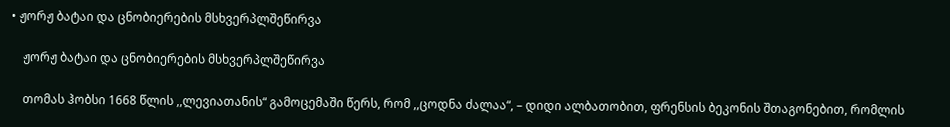• ჟორჟ ბატაი და ცნობიერების მსხვერპლშეწირვა

    ჟორჟ ბატაი და ცნობიერების მსხვერპლშეწირვა

    თომას ჰობსი 1668 წლის ,,ლევიათანის“ გამოცემაში წერს, რომ ,,ცოდნა ძალაა“, – დიდი ალბათობით, ფრენსის ბეკონის შთაგონებით, რომლის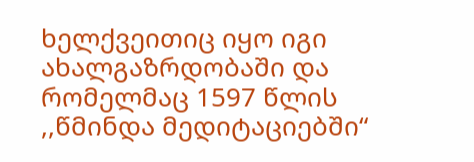ხელქვეითიც იყო იგი ახალგაზრდობაში და რომელმაც 1597 წლის ,,წმინდა მედიტაციებში“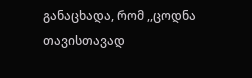განაცხადა, რომ ,,ცოდნა თავისთავად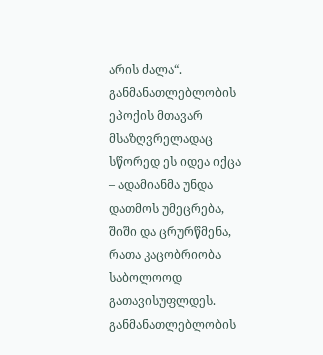არის ძალა“. განმანათლებლობის ეპოქის მთავარ მსაზღვრელადაც სწორედ ეს იდეა იქცა – ადამიანმა უნდა დათმოს უმეცრება, შიში და ცრურწმენა, რათა კაცობრიობა საბოლოოდ გათავისუფლდეს. განმანათლებლობის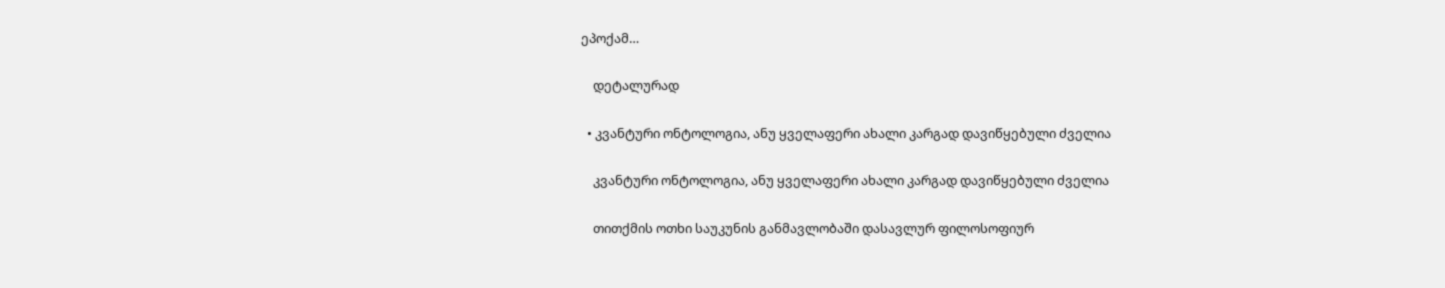ეპოქამ…

    დეტალურად

  • კვანტური ონტოლოგია, ანუ ყველაფერი ახალი კარგად დავიწყებული ძველია

    კვანტური ონტოლოგია, ანუ ყველაფერი ახალი კარგად დავიწყებული ძველია

    თითქმის ოთხი საუკუნის განმავლობაში დასავლურ ფილოსოფიურ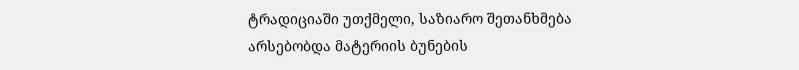ტრადიციაში უთქმელი, საზიარო შეთანხმება არსებობდა მატერიის ბუნების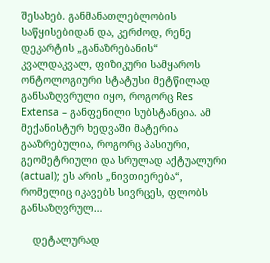შესახებ. განმანათლებლობის საწყისებიდან და, კერძოდ, რენე დეკარტის „განაზრებანის“ კვალდაკვალ, ფიზიკური სამყაროს ონტოლოგიური სტატუსი მეტწილად განსაზღვრული იყო, როგორც Res Extensa – განფენილი სუბსტანცია. ამ მექანისტურ ხედვაში მატერია გააზრებულია, როგორც პასიური, გეომეტრიული და სრულად აქტუალური (actual); ეს არის „ნივთიერება“, რომელიც იკავებს სივრცეს, ფლობს განსაზღვრულ…

    დეტალურად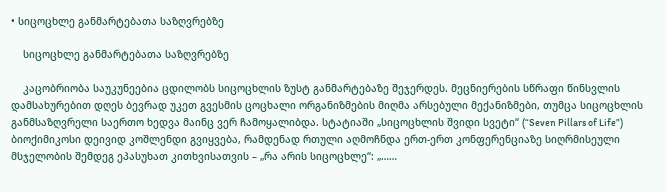• სიცოცხლე განმარტებათა საზღვრებზე

    სიცოცხლე განმარტებათა საზღვრებზე

    კაცობრიობა საუკუნეებია ცდილობს სიცოცხლის ზუსტ განმარტებაზე შეჯერდეს. მეცნიერების სწრაფი წინსვლის დამსახურებით დღეს ბევრად უკეთ გვესმის ცოცხალი ორგანიზმების მიღმა არსებული მექანიზმები, თუმცა სიცოცხლის განმსაზღვრელი საერთო ხედვა მაინც ვერ ჩამოყალიბდა. სტატიაში „სიცოცხლის შვიდი სვეტი“ (“Seven Pillars of Life”) ბიოქიმიკოსი დეივიდ კოშლენდი გვიყვება, რამდენად რთული აღმოჩნდა ერთ-ერთ კონფერენციაზე სიღრმისეული მსჯელობის შემდეგ ეპასუხათ კითხვისათვის – „რა არის სიცოცხლე“: „……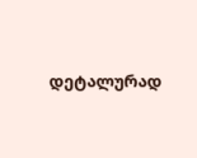დეტალურად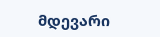მდევარი